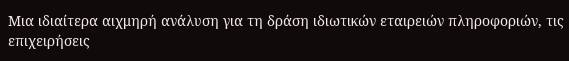Μια ιδιαίτερα αιχμηρή ανάλυση για τη δράση ιδιωτικών εταιρειών πληροφοριών, τις επιχειρήσεις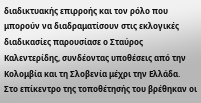διαδικτυακής επιρροής και τον ρόλο που μπορούν να διαδραματίσουν στις εκλογικές διαδικασίες παρουσίασε ο Σταύρος Καλεντερίδης, συνδέοντας υποθέσεις από την Κολομβία και τη Σλοβενία μέχρι την Ελλάδα.
Στο επίκεντρο της τοποθέτησής του βρέθηκαν οι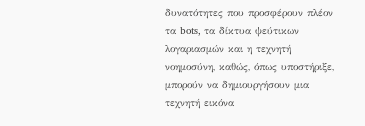δυνατότητες που προσφέρουν πλέον τα bots, τα δίκτυα ψεύτικων λογαριασμών και η τεχνητή νοημοσύνη, καθώς, όπως υποστήριξε, μπορούν να δημιουργήσουν μια τεχνητή εικόνα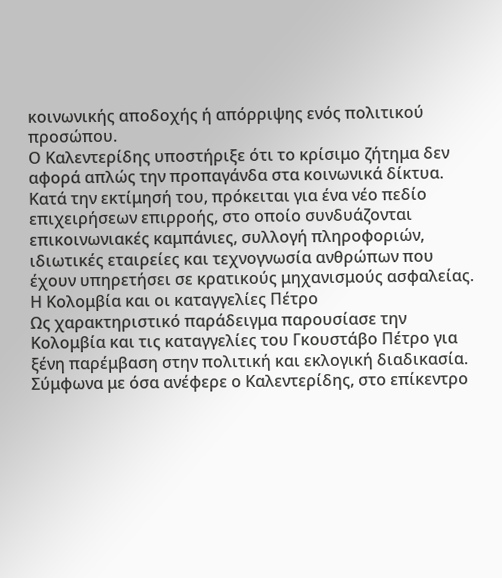κοινωνικής αποδοχής ή απόρριψης ενός πολιτικού προσώπου.
Ο Καλεντερίδης υποστήριξε ότι το κρίσιμο ζήτημα δεν αφορά απλώς την προπαγάνδα στα κοινωνικά δίκτυα. Κατά την εκτίμησή του, πρόκειται για ένα νέο πεδίο επιχειρήσεων επιρροής, στο οποίο συνδυάζονται επικοινωνιακές καμπάνιες, συλλογή πληροφοριών, ιδιωτικές εταιρείες και τεχνογνωσία ανθρώπων που έχουν υπηρετήσει σε κρατικούς μηχανισμούς ασφαλείας.
Η Κολομβία και οι καταγγελίες Πέτρο
Ως χαρακτηριστικό παράδειγμα παρουσίασε την Κολομβία και τις καταγγελίες του Γκουστάβο Πέτρο για ξένη παρέμβαση στην πολιτική και εκλογική διαδικασία.
Σύμφωνα με όσα ανέφερε ο Καλεντερίδης, στο επίκεντρο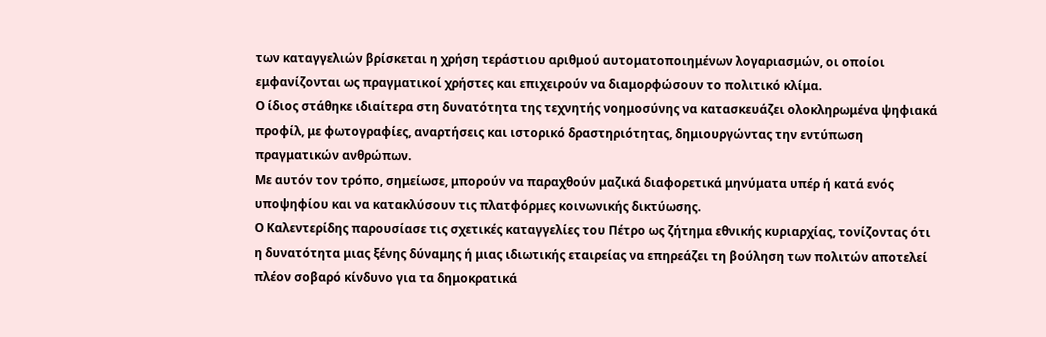των καταγγελιών βρίσκεται η χρήση τεράστιου αριθμού αυτοματοποιημένων λογαριασμών, οι οποίοι εμφανίζονται ως πραγματικοί χρήστες και επιχειρούν να διαμορφώσουν το πολιτικό κλίμα.
Ο ίδιος στάθηκε ιδιαίτερα στη δυνατότητα της τεχνητής νοημοσύνης να κατασκευάζει ολοκληρωμένα ψηφιακά προφίλ, με φωτογραφίες, αναρτήσεις και ιστορικό δραστηριότητας, δημιουργώντας την εντύπωση πραγματικών ανθρώπων.
Με αυτόν τον τρόπο, σημείωσε, μπορούν να παραχθούν μαζικά διαφορετικά μηνύματα υπέρ ή κατά ενός υποψηφίου και να κατακλύσουν τις πλατφόρμες κοινωνικής δικτύωσης.
Ο Καλεντερίδης παρουσίασε τις σχετικές καταγγελίες του Πέτρο ως ζήτημα εθνικής κυριαρχίας, τονίζοντας ότι η δυνατότητα μιας ξένης δύναμης ή μιας ιδιωτικής εταιρείας να επηρεάζει τη βούληση των πολιτών αποτελεί πλέον σοβαρό κίνδυνο για τα δημοκρατικά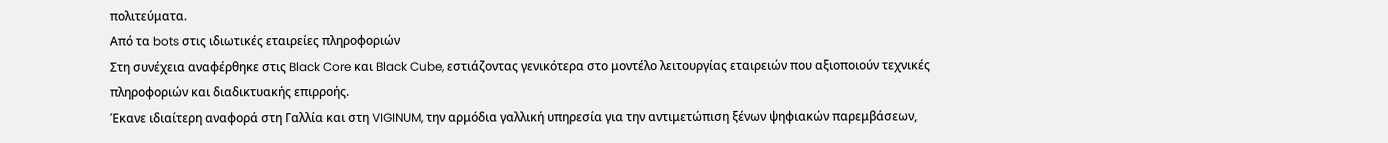πολιτεύματα.
Από τα bots στις ιδιωτικές εταιρείες πληροφοριών
Στη συνέχεια αναφέρθηκε στις Black Core και Black Cube, εστιάζοντας γενικότερα στο μοντέλο λειτουργίας εταιρειών που αξιοποιούν τεχνικές πληροφοριών και διαδικτυακής επιρροής.
Έκανε ιδιαίτερη αναφορά στη Γαλλία και στη VIGINUM, την αρμόδια γαλλική υπηρεσία για την αντιμετώπιση ξένων ψηφιακών παρεμβάσεων,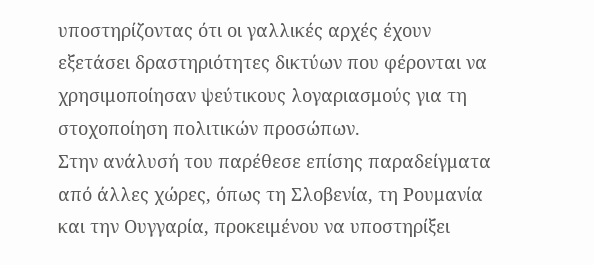υποστηρίζοντας ότι οι γαλλικές αρχές έχουν εξετάσει δραστηριότητες δικτύων που φέρονται να χρησιμοποίησαν ψεύτικους λογαριασμούς για τη στοχοποίηση πολιτικών προσώπων.
Στην ανάλυσή του παρέθεσε επίσης παραδείγματα από άλλες χώρες, όπως τη Σλοβενία, τη Ρουμανία και την Ουγγαρία, προκειμένου να υποστηρίξει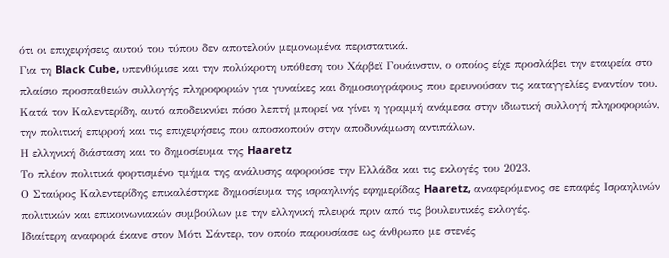ότι οι επιχειρήσεις αυτού του τύπου δεν αποτελούν μεμονωμένα περιστατικά.
Για τη Black Cube, υπενθύμισε και την πολύκροτη υπόθεση του Χάρβεϊ Γουάινστιν, ο οποίος είχε προσλάβει την εταιρεία στο πλαίσιο προσπαθειών συλλογής πληροφοριών για γυναίκες και δημοσιογράφους που ερευνούσαν τις καταγγελίες εναντίον του.
Κατά τον Καλεντερίδη, αυτό αποδεικνύει πόσο λεπτή μπορεί να γίνει η γραμμή ανάμεσα στην ιδιωτική συλλογή πληροφοριών, την πολιτική επιρροή και τις επιχειρήσεις που αποσκοπούν στην αποδυνάμωση αντιπάλων.
Η ελληνική διάσταση και το δημοσίευμα της Haaretz
Το πλέον πολιτικά φορτισμένο τμήμα της ανάλυσης αφορούσε την Ελλάδα και τις εκλογές του 2023.
Ο Σταύρος Καλεντερίδης επικαλέστηκε δημοσίευμα της ισραηλινής εφημερίδας Haaretz, αναφερόμενος σε επαφές Ισραηλινών πολιτικών και επικοινωνιακών συμβούλων με την ελληνική πλευρά πριν από τις βουλευτικές εκλογές.
Ιδιαίτερη αναφορά έκανε στον Μότι Σάντερ, τον οποίο παρουσίασε ως άνθρωπο με στενές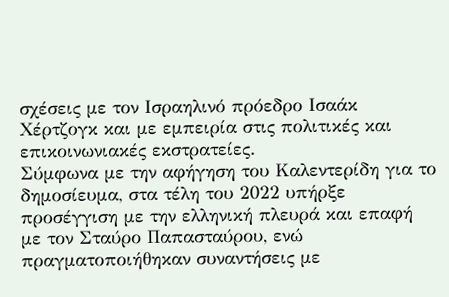σχέσεις με τον Ισραηλινό πρόεδρο Ισαάκ Χέρτζογκ και με εμπειρία στις πολιτικές και επικοινωνιακές εκστρατείες.
Σύμφωνα με την αφήγηση του Καλεντερίδη για το δημοσίευμα, στα τέλη του 2022 υπήρξε προσέγγιση με την ελληνική πλευρά και επαφή με τον Σταύρο Παπασταύρου, ενώ πραγματοποιήθηκαν συναντήσεις με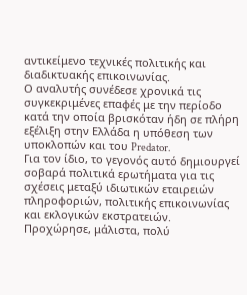αντικείμενο τεχνικές πολιτικής και διαδικτυακής επικοινωνίας.
Ο αναλυτής συνέδεσε χρονικά τις συγκεκριμένες επαφές με την περίοδο κατά την οποία βρισκόταν ήδη σε πλήρη εξέλιξη στην Ελλάδα η υπόθεση των υποκλοπών και του Predator.
Για τον ίδιο, το γεγονός αυτό δημιουργεί σοβαρά πολιτικά ερωτήματα για τις σχέσεις μεταξύ ιδιωτικών εταιρειών πληροφοριών, πολιτικής επικοινωνίας και εκλογικών εκστρατειών.
Προχώρησε, μάλιστα, πολύ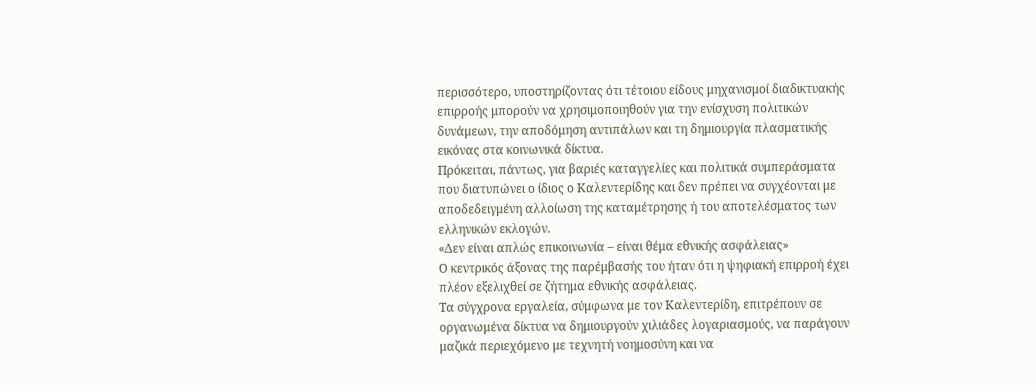περισσότερο, υποστηρίζοντας ότι τέτοιου είδους μηχανισμοί διαδικτυακής επιρροής μπορούν να χρησιμοποιηθούν για την ενίσχυση πολιτικών δυνάμεων, την αποδόμηση αντιπάλων και τη δημιουργία πλασματικής εικόνας στα κοινωνικά δίκτυα.
Πρόκειται, πάντως, για βαριές καταγγελίες και πολιτικά συμπεράσματα που διατυπώνει ο ίδιος ο Καλεντερίδης και δεν πρέπει να συγχέονται με αποδεδειγμένη αλλοίωση της καταμέτρησης ή του αποτελέσματος των ελληνικών εκλογών.
«Δεν είναι απλώς επικοινωνία – είναι θέμα εθνικής ασφάλειας»
Ο κεντρικός άξονας της παρέμβασής του ήταν ότι η ψηφιακή επιρροή έχει πλέον εξελιχθεί σε ζήτημα εθνικής ασφάλειας.
Τα σύγχρονα εργαλεία, σύμφωνα με τον Καλεντερίδη, επιτρέπουν σε οργανωμένα δίκτυα να δημιουργούν χιλιάδες λογαριασμούς, να παράγουν μαζικά περιεχόμενο με τεχνητή νοημοσύνη και να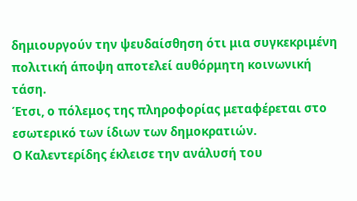δημιουργούν την ψευδαίσθηση ότι μια συγκεκριμένη πολιτική άποψη αποτελεί αυθόρμητη κοινωνική τάση.
Έτσι, ο πόλεμος της πληροφορίας μεταφέρεται στο εσωτερικό των ίδιων των δημοκρατιών.
Ο Καλεντερίδης έκλεισε την ανάλυσή του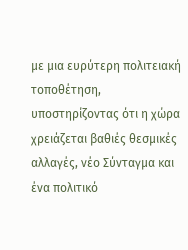με μια ευρύτερη πολιτειακή τοποθέτηση, υποστηρίζοντας ότι η χώρα χρειάζεται βαθιές θεσμικές αλλαγές, νέο Σύνταγμα και ένα πολιτικό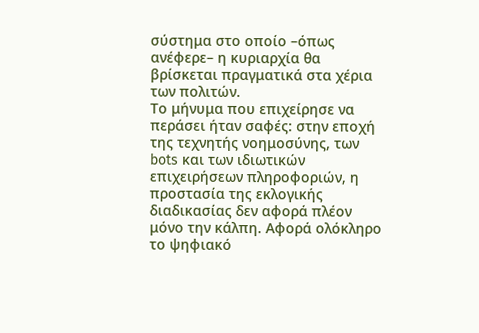σύστημα στο οποίο –όπως ανέφερε– η κυριαρχία θα βρίσκεται πραγματικά στα χέρια των πολιτών.
Το μήνυμα που επιχείρησε να περάσει ήταν σαφές: στην εποχή της τεχνητής νοημοσύνης, των bots και των ιδιωτικών επιχειρήσεων πληροφοριών, η προστασία της εκλογικής διαδικασίας δεν αφορά πλέον μόνο την κάλπη. Αφορά ολόκληρο το ψηφιακό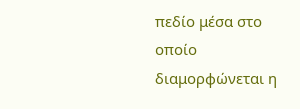πεδίο μέσα στο οποίο διαμορφώνεται η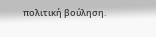πολιτική βούληση.